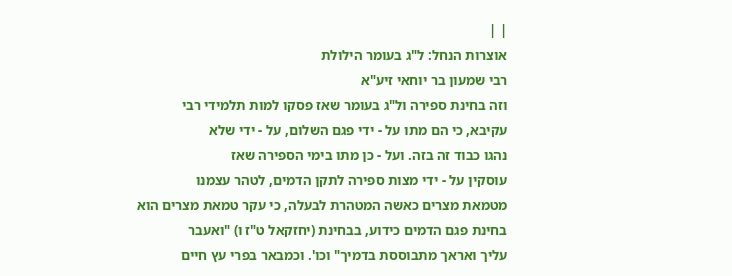| |
אוצרות הנחל: ל"ג בעומר הילולת
רבי שמעון בר יוחאי זיע"א
וזה בחינת ספירה ול"ג בעומר שאז פסקו למות תלמידי רבי
עקיבא, כי הם מתו על - ידי פגם השלום, על - ידי שלא
נהגו כבוד זה בזה. ועל - כן מתו בימי הספירה שאז
עוסקין על - ידי מצות ספירה לתקן הדמים, לטהר עצמנו
מטמאת מצרים כאשה המטהרת לבעלה, כי עקר טמאת מצרים הוא
בחינת פגם הדמים כידוע, בבחינת (יחזקאל ט"ז ו) "ואעבר
עליך ואראך מתבוססת בדמיך" וכו'. וכמבאר בפרי עץ חיים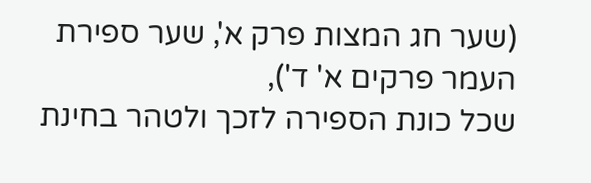(שער חג המצות פרק א', שער ספירת העמר פרקים א' ד'),
שכל כונת הספירה לזכך ולטהר בחינת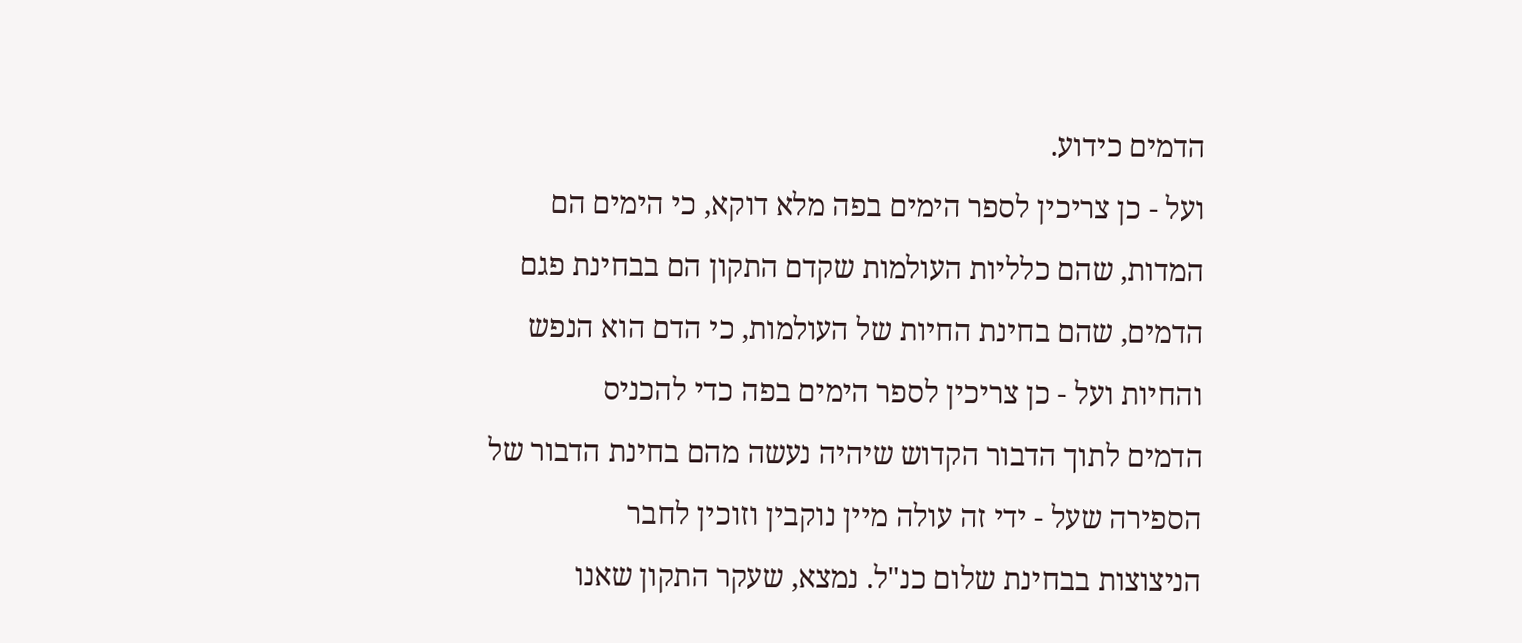הדמים כידוע.
ועל - כן צריכין לספר הימים בפה מלא דוקא, כי הימים הם
המדות, שהם כלליות העולמות שקדם התקון הם בבחינת פגם
הדמים, שהם בחינת החיות של העולמות, כי הדם הוא הנפש
והחיות ועל - כן צריכין לספר הימים בפה כדי להכניס
הדמים לתוך הדבור הקדוש שיהיה נעשה מהם בחינת הדבור של
הספירה שעל - ידי זה עולה מיין נוקבין וזוכין לחבר
הניצוצות בבחינת שלום כנ"ל. נמצא, שעקר התקון שאנו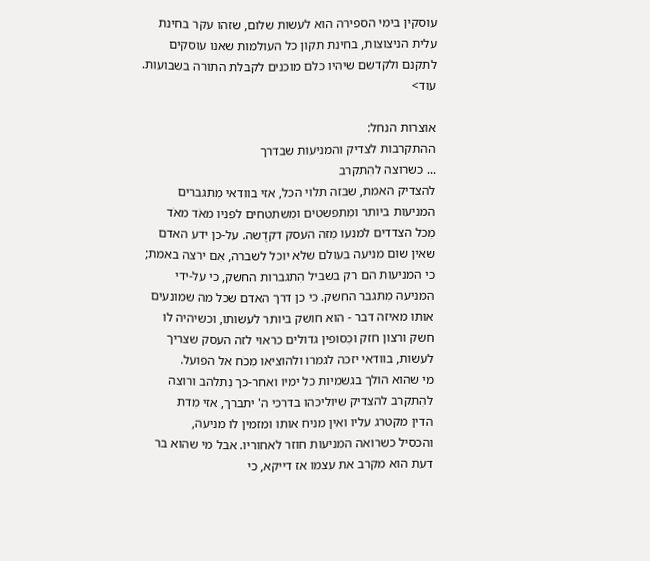עוסקין בימי הספירה הוא לעשות שלום, שזהו עקר בחינת
עלית הניצוצות, בחינת תקון כל העולמות שאנו עוסקים
לתקנם ולקדשם שיהיו כלם מוכנים לקבלת התורה בשבועות.
עוד>

אוצרות הנחל:
ההתקרבות לצדיק והמניעות שבדרך
... כשרוצה להִתקרב
להצדיק האמת, שבזה תלוי הכל, אזי בוודאי מִתגברים
המניעות ביותר ומִתפשטים ומִשתטחים לפניו מאֹד מאֹד
מִכל הצדדים למנעו מִזה העסק דקדֻשה. על-כן ידע האדם
שאין שום מניעה בעולם שלא יוכל לשברה, אִם ירצה באמת;
כי המניעות הם רק בשביל הִתגברות החשק, כי על-ידי
המניעה מִתגבר החשק. כי כן דרך האדם שכל מה שמונעים
אותו מאיזה דבר - הוא חושק ביותר לעשותו, וכשיהיה לו
חשק ורצון חזק וכִסופין גדולים כראוי לזה העסק שצריך
לעשות, בוודאי יזכה לגמרו ולהוציאו מִכֹח אל הפועל.
מי שהוא הולך בגשמיות כל ימיו ואחר-כך נִתלהב ורוצה
להִתקרב להצדיק שיוליכהו בדרכי ה' יתברך, אזי מִדת
הדין מקטרג עליו ואין מניח אותו ומזמין לו מניעה,
והכסיל כשרואה המניעות חוזר לאחוריו. אבל מי שהוא בר
דעת הוא מקרב את עצמו אז דייקא, כי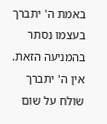באמת ה' יתברך
בעצמו נִסתר בהמניעה הזאת.
אין ה' יתברך שולח על שום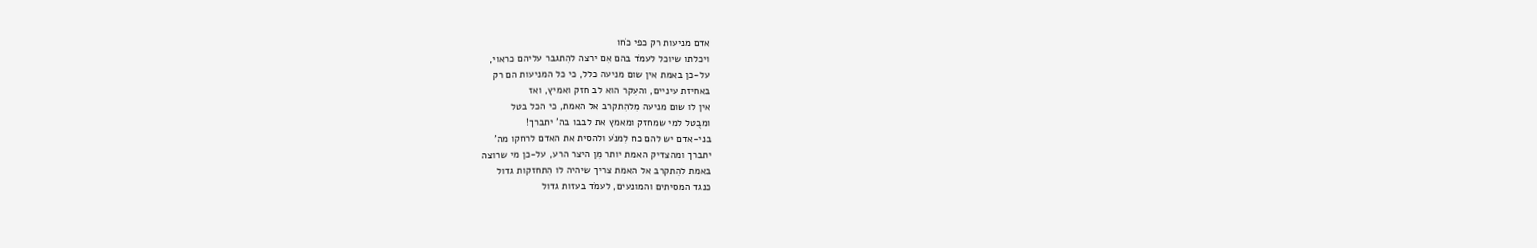אדם מניעות רק כפי כֹחו
ויכלתו שיוכל לעמֹד בהם אִם ירצה להִתגבר עליהם כראוי,
על-כן באמת אין שום מניעה כלל, כי כל המניעות הם רק
באחיזת עיניים, והעִקר הוא לב חזק ואמיץ, ואז
אין לו שום מניעה מִלהִתקרב אל האמת, כי הכל בטל
ומבֻטל למי שמחזק ומאמץ את לבבו בה' יתברך!
בני-אדם יש להם כח לִמנֹע ולהסית את האדם לרחקו מה'
יתברך ומהצדיק האמת יותר מִן היצר הרע, על-כן מי שרוצה
באמת להִתקרב אל האמת צריך שיהיה לו הִתחזקות גדול
כנגד המסיתים והמונעים, לעמֹד בעזות גדול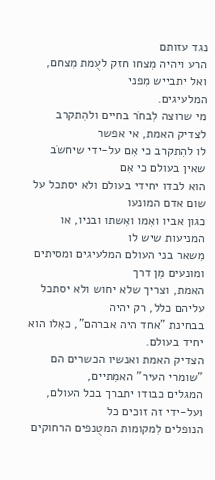נגד עזותם
הרע ויהיה מִצחו חזק לעֻמת מִצחם, ואל יתבייש מִפני
המלעיגים.
מי שרוצה לִבחֹר בחיים ולהִתקרב לצדיק האמת, אי אפשר
לו להִתקרב כי אִם על-ידי שיחשֹב שאין בעולם כי אִם
הוא לבדו יחידי בעולם ולא יסתכל על שום אדם המונעו
כגון אביו ואִמו ואִשתו ובניו, או המניעות שיש לו
מִשאר בני העולם המלעיגים ומסיתים ומונעים מִן דרך
האמת, וצריך שלא יחוש ולא יסתכל עליהם כלל, רק יהיה
בבחינת "אחד היה אברהם", כאִלו הוא יחיד בעולם.
הצדיק האמת ואנשיו הכשרים הם "שומרי העיר" האמִתיים,
המגלים כבודו יתברך בכל העולם, ועל-ידי זה זוכים כל
הנופלים לִמקומות המטֻנפים הרחוקים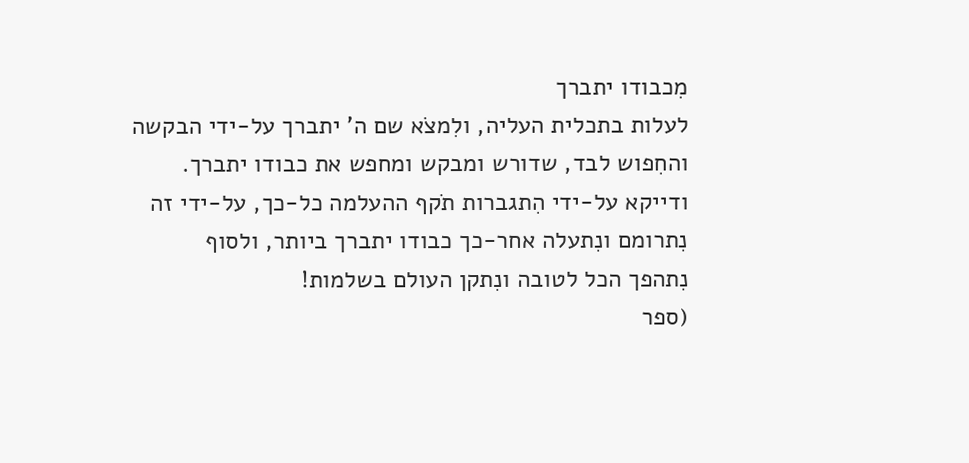מִכבודו יתברך
לעלות בתכלית העליה, ולִמצֹא שם ה' יתברך על-ידי הבקשה
והחִפוש לבד, שדורש ומבקש ומחפש את כבודו יתברך.
ודייקא על-ידי הִתגברות תֹקף ההעלמה כל-כך, על-ידי זה
נִתרומם ונִתעלה אחר-כך כבודו יתברך ביותר, ולסוף
נִתהפך הכל לטובה ונִתקן העולם בשלמות!
(ספר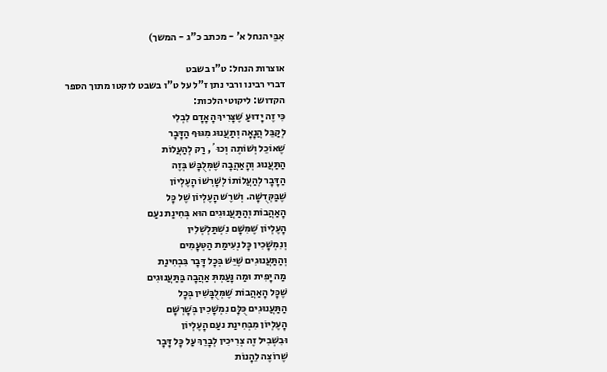אִבֵּי הנחל א' - מכתב כ"ג - המשך)

אוצרות הנחל: ט"ו בשבט
דברי רבינו ורבי נתן ז"ל על ט"ו בשבט לוקטו מתוך הספר
הקדוש: ליקוטי הלכות:
כִּי זֶה יָדוּעַ שֶׁצָּרִיךְ הָאָדָם לִבְלִי
לְקַבֵּל הֲנָאָה וְתַעֲנוּג מִגּוּף הַדָּבָר
שֶׁאוֹכֵל וְשׁוֹתֶה וְכוּ´, רַק לְהַעֲלוֹת
הַתַּעֲנוּג וְהָאַהֲבָה שֶׁמְּלֻבָּשׁ בְּזֶה
הַדָּבָר לְהַעֲלוֹתוֹ לְשָׁרְשׁוֹ הָעֶלְיוֹן
שֶׁבַּקְּדֻשָּׁה. וְשׁרֶשׁ הָעֶלְיוֹן שֶׁל כָּל
הָאַהֲבוֹת וְהַתַּעֲנוּגִים הוּא בְּחִינַת נעַם
הָעֶלְיוֹן שֶׁמִּשָּׁם נִשְׁתַּלְשְׁלִין
וְנִמְשָׁכִין כָּל נְעִימַת הַטְּעָמִים
וְהַתַּעֲנוּגִים שֶׁיֵּשׁ בְּכָל דָּבָר בִּבְחִינַת
מַה יָּפִית וּמַה נָּעַמְתְּ אַהֲבָה בַּתַּעֲנוּגִים
שֶׁכָּל הָאַהֲבוֹת שֶׁמְּלֻבָּשִׁין בְּכָל
הַתַּעֲנוּגִים כֻּלָּם נִמְשָׁכִין בְּשָׁרְשָׁם
הָעֶלְיוֹן מִבְּחִינַת נעַם הָעֶלְיוֹן
וּבִשְׁבִיל זֶה צְרִיכִין לְבָרֵךְ עַל כָּל דָּבָר
שֶׁרוֹצֶה לֵהָנוֹת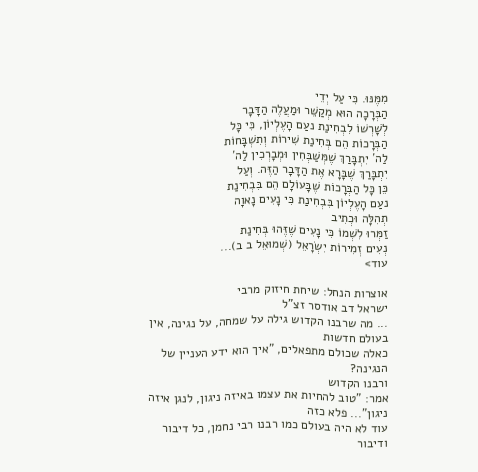מִמֶּנּוּ. כִּי עַל יְדֵי
הַבְּרָכָה הוּא מְקַשֵּׁר וּמַעֲלֶה הַדָּבָר
לְשָׁרְשׁוֹ לִבְחִינַת נעַם הָעֶלְיוֹן, כִּי כָּל
הַבְּרָכוֹת הֵם בְּחִינַת שִׁירוֹת וְתִשְׁבָּחוֹת
לַה´ יִתְבָּרַךְ שֶׁמְּשַׁבְּחִין וּמְבָרְכִין לַה´
יִתְבָּרַךְ שֶׁבָּרָא אֶת הַדָּבָר הַזֶּה. וְעַל
כֵּן כָּל הַבְּרָכוֹת שֶׁבָּעוֹלָם הֵם בִּבְחִינַת
נעַם הָעֶלְיוֹן בִּבְחִינַת כִּי נָעִים נָאוָה
תְהִלָּה וּכְתִיב
זַמְּרוּ לִשְׁמוֹ כִּי נָעִים שֶׁזֶּהוּ בְּחִינַת
נְעִים זְמִירוֹת יִשְׂרָאֵל (שְׁמוּאֵל ב ב)...
עוד>

אוצרות הנחל: שיחת חיזוק מרבי
ישראל דב אודסר זצ"ל
... מה שרבנו הקדוש גילה על שמחה, על נגינה, אין
בעולם חדשות
כאלה שכולם מתפאלים, "איך הוא ידע העניין של הנגינה?
ורבנו הקדוש
אמר: "טוב להחיות את עצמו באיזה ניגון, לנגן איזה
ניגון"... פלא כזה
עוד לא היה בעולם כמו רבנו רבי נחמן, כל דיבור ודיבור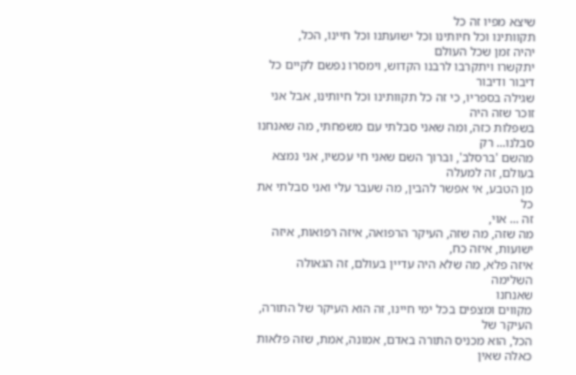שיצא מפיו זה כל
תקוותינו וכל חיותינו וכל ישועתנו וכל חיינו, הכל,
יהיה זמן שכל העולם
יתקשרו ויתקרבו לרבנו הקדוש, וימסרו נפשם לקיים כל
דיבור ודיבור
שגילה בספריו, כי זה כל תקוותינו וכל חיותינו, אבל אני
זוכר שזה היה
בשפלות כזה, ומה שאני סבלתי עם משפחתי, מה שאנחנו
סבלנו... רק
מהשם 'ברסלב', וברוך השם שאני חי עכשיו, אני נמצא
בעולם, זה למעלה
מן הטבע, אי אפשר להבין, מה שעבר עלי ואני סבלתי את כל
זה ... אוי,
מה שזה, מה שזה, העיקר הרפואה, איזה רפואות, איזה
ישועות, איזה כח,
איזה פלא, מה שלא היה עדיין בעולם, זה הגאולה השלימה
שאנחנו
מקווים ומצפים בכל ימי חיינו, זה הוא העיקר של התורה,
העיקר של
הכל, הוא מכניס התורה באדם, אמונה, אמת, שזה פלאות
כאלה שאין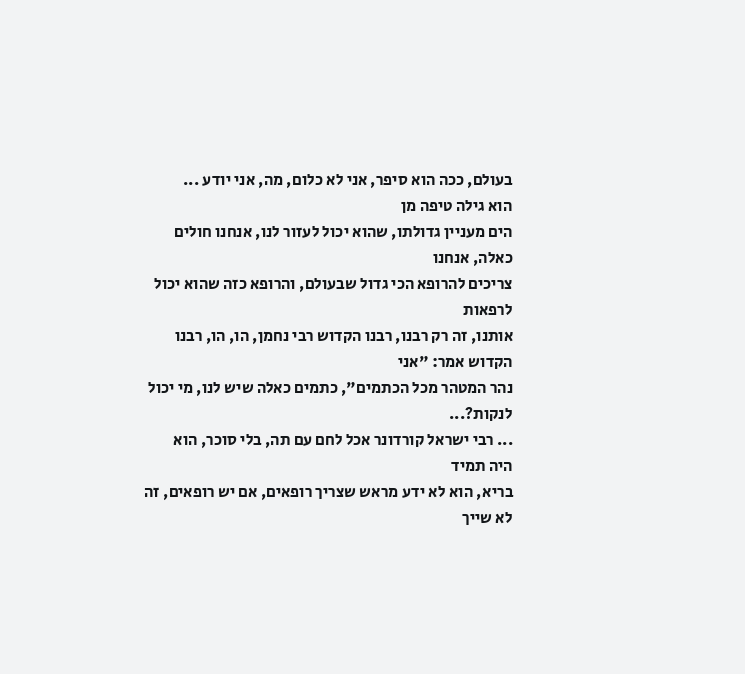בעולם, ככה הוא סיפר, אני לא כלום, מה, אני יודע ...
הוא גילה טיפה מן
הים מעניין גדולתו, שהוא יכול לעזור לנו, אנחנו חולים
כאלה, אנחנו
צריכים להרופא הכי גדול שבעולם, והרופא כזה שהוא יכול
לרפאות
אותנו, זה רק רבנו, רבנו הקדוש רבי נחמן, הו, הו, רבנו
הקדוש אמר: "אני
נהר המטהר מכל הכתמים", כתמים כאלה שיש לנו, מי יכול
לנקות?...
... רבי ישראל קורדונר אכל לחם עם תה, בלי סוכר, הוא
היה תמיד
בריא, הוא לא ידע מראש שצריך רופאים, אם יש רופאים, זה
לא שייך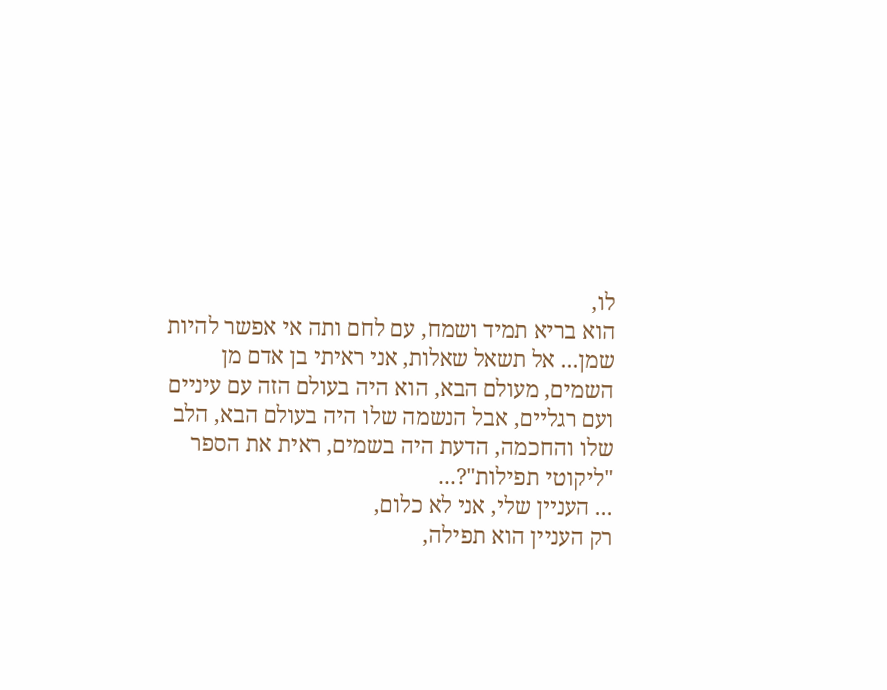לו,
הוא בריא תמיד ושמח, עם לחם ותה אי אפשר להיות
שמן... אל תשאל שאלות, אני ראיתי בן אדם מן
השמים, מעולם הבא, הוא היה בעולם הזה עם עיניים
ועם רגליים, אבל הנשמה שלו היה בעולם הבא, הלב
שלו והחכמה, הדעת היה בשמים, ראית את הספר
"ליקוטי תפילות"?...
... העניין שלי, אני לא כלום,
רק העניין הוא תפילה,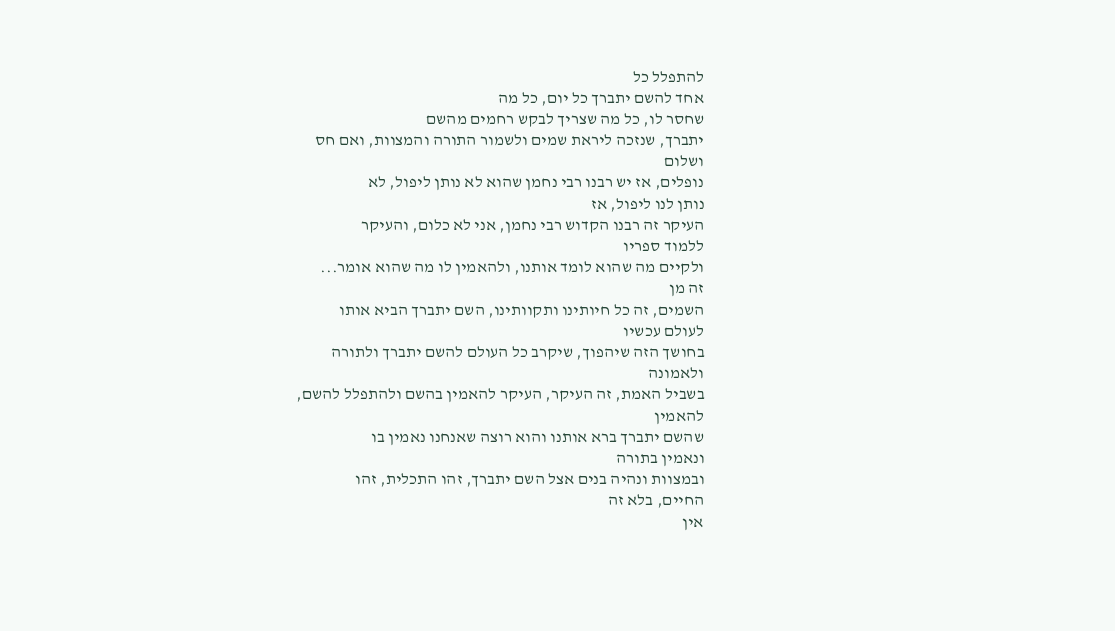להתפלל כל
אחד להשם יתברך כל יום, כל מה
שחסר לו, כל מה שצריך לבקש רחמים מהשם
יתברך, שנזכה ליראת שמים ולשמור התורה והמצוות, ואם חס
ושלום
נופלים, אז יש רבנו רבי נחמן שהוא לא נותן ליפול, לא
נותן לנו ליפול, אז
העיקר זה רבנו הקדוש רבי נחמן, אני לא כלום, והעיקר
ללמוד ספריו
ולקיים מה שהוא לומד אותנו, ולהאמין לו מה שהוא אומר...
זה מן
השמים, זה כל חיותינו ותקוותינו, השם יתברך הביא אותו
לעולם עכשיו
בחושך הזה שיהפוך, שיקרב כל העולם להשם יתברך ולתורה
ולאמונה
בשביל האמת, זה העיקר, העיקר להאמין בהשם ולהתפלל להשם,
להאמין
שהשם יתברך ברא אותנו והוא רוצה שאנחנו נאמין בו
ונאמין בתורה
ובמצוות ונהיה בנים אצל השם יתברך, זהו התכלית, זהו
החיים, בלא זה
אין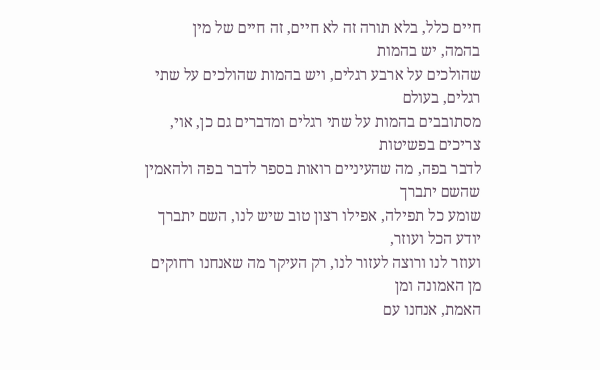חיים כלל, בלא תורה זה לא חיים, זה חיים של מין
בהמה, יש בהמות
שהולכים על ארבע רגלים, ויש בהמות שהולכים על שתי
רגלים, בעולם
מסתובבים בהמות על שתי רגלים ומדברים גם כן, אוי,
צריכים בפשיטות
לדבר בפה, מה שהעיניים רואות בספר לדבר בפה ולהאמין
שהשם יתברך
שומע כל תפילה, אפילו רצון טוב שיש לנו, השם יתברך
יודע הכל ועוזר,
ועוזר לנו ורוצה לעזור לנו, רק העיקר מה שאנחנו רחוקים
מן האמונה ומן
האמת, אנחנו עם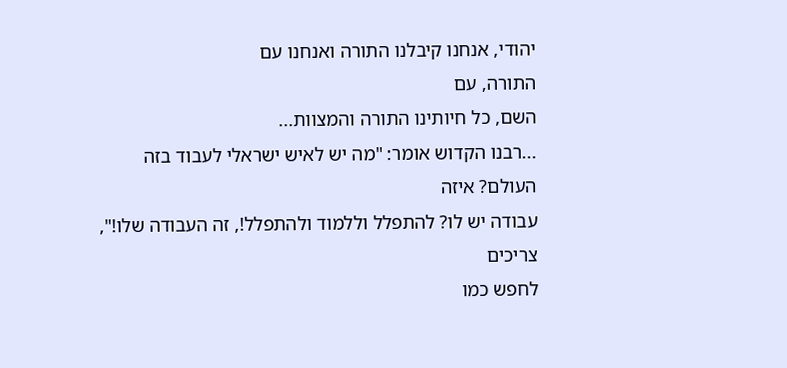יהודי, אנחנו קיבלנו התורה ואנחנו עם
התורה, עם
השם, כל חיותינו התורה והמצוות...
...רבנו הקדוש אומר: "מה יש לאיש ישראלי לעבוד בזה
העולם? איזה
עבודה יש לו? להתפלל וללמוד ולהתפלל!, זה העבודה שלו!",
צריכים
לחפש כמו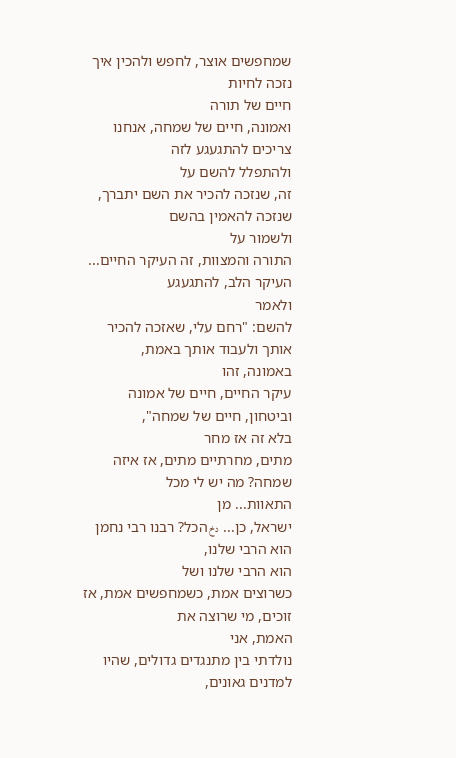שמחפשים אוצר, לחפש ולהכין איך נזכה לחיות
חיים של תורה
ואמונה, חיים של שמחה, אנחנו צריכים להתגעגע לזה
ולהתפלל להשם על
זה, שנזכה להכיר את השם יתברך, שנזכה להאמין בהשם
ולשמור על
התורה והמצוות, זה העיקר החיים... העיקר הלב, להתגעגע
ולאמר
להשם: "רחם עלי, שאזכה להכיר אותך ולעבוד אותך באמת,
באמונה, זהו
עיקר החיים, חיים של אמונה וביטחון, חיים של שמחה",
בלא זה אז מחר
מתים, מחרתיים מתים, אז איזה שמחה? מה יש לי מכל
התאוות... מן
ישראל, כן... دخ הכל? רבנו רבי נחמן הוא הרבי שלנו,
הוא הרבי שלנו ושל
כשרוצים אמת, כשמחפשים אמת, אז זוכים, מי שרוצה את
האמת, אני
נולדתי בין מתנגדים גדולים, שהיו למדנים גאונים,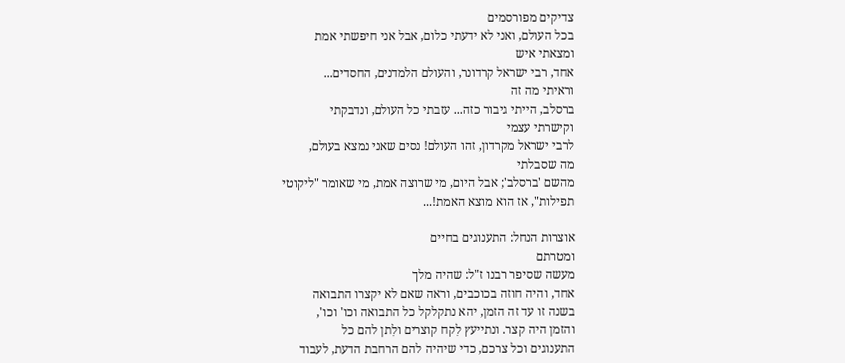צדיקים מפורסמים
בכל העולם, ואני לא ידעתי כלום, אבל אני חיפשתי אמת
ומצאתי איש
אחד, רבי ישראל קרדונר, והעולם הלמדנים, החסדים...
וראיתי מה זה
ברסלב, הייתי גיבור כזה... עזבתי כל העולם, ונדבקתי
וקישרתי עצמי
לרבי ישראל מקרדון, זהו העולם! נסים שאני נמצא בעולם,
מה שסבלתי
מהשם 'ברסלב'; אבל היום, מי שרוצה אמת, מי שאומר "ליקוטי
תפילות", אז הוא מוצא האמת!...

אוצרות הנחל: התענוגים בחיים
ומטרתם
מעשה שסיפר רבנו ז"ל: שהיה מלך
אחד, והיה חוזה בכוכבים, וראה שאם לא יקצרו התבואה
בשנה זו עד זה הזמן, יהא נתקלקל כל התבואה וכו' וכו',
והזמן היה קצר. ונתייעץ לִקח קוצרים ולִתן להם כל
התענוגים וכל צרכם, כדי שיהיה להם הרחבת הדעת, לעבוד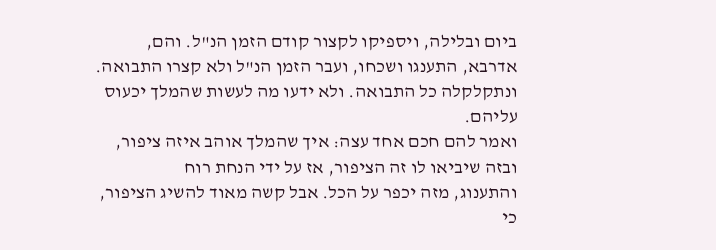ביום ובלילה, ויספיקו לקצור קודם הזמן הנ"ל. והם,
אדרבא, התענגו ושכחו, ועבר הזמן הנ"ל ולא קצרו התבואה.
ונתקלקלה כל התבואה. ולא ידעו מה לעשות שהמלך יכעוס
עליהם.
ואמר להם חכם אחד עצה: איך שהמלך אוהב איזה ציפור,
ובזה שיביאו לו זה הציפור, אז על ידי הנחת רוח
והתענוג, מזה יכפר על הכל. אבל קשה מאוד להשיג הציפור,
כי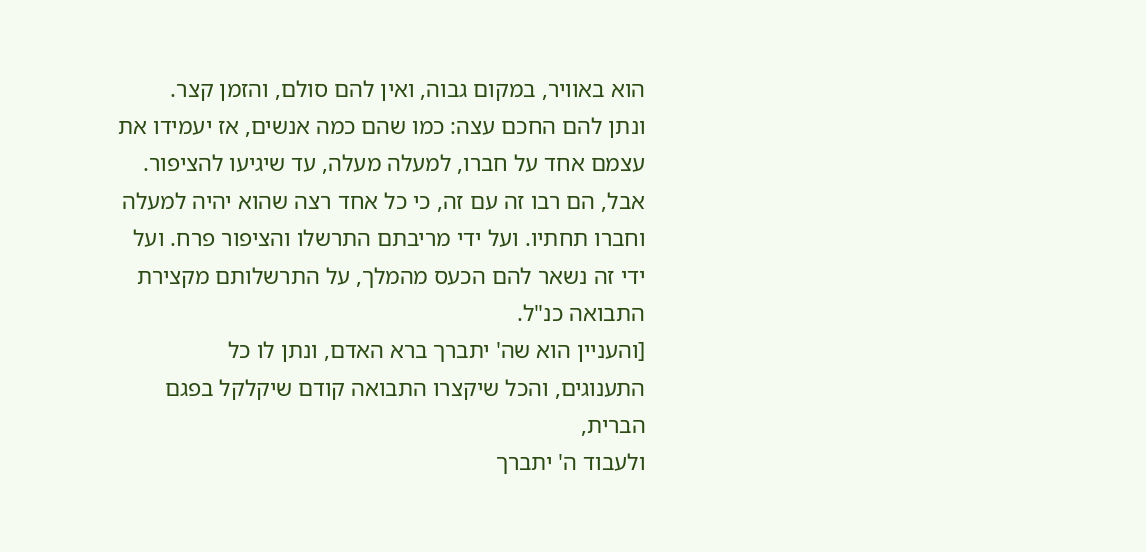הוא באוויר, במקום גבוה, ואין להם סולם, והזמן קצר.
ונתן להם החכם עצה: כמו שהם כמה אנשים, אז יעמידו את
עצמם אחד על חברו, למעלה מעלה, עד שיגיעו להציפור.
אבל, הם רבו זה עם זה, כי כל אחד רצה שהוא יהיה למעלה
וחברו תחתיו. ועל ידי מריבתם התרשלו והציפור פרח. ועל
ידי זה נשאר להם הכעס מהמלך, על התרשלותם מקצירת
התבואה כנ"ל.
[והעניין הוא שה' יתברך ברא האדם, ונתן לו כל
התענוגים, והכל שיקצרו התבואה קודם שיקלקל בפגם הברית,
ולעבוד ה' יתברך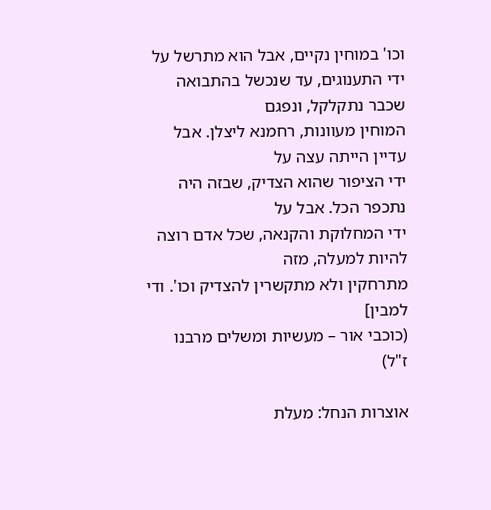וכו' במוחין נקיים, אבל הוא מתרשל על
ידי התענוגים, עד שנכשל בהתבואה שכבר נתקלקל, ונפגם
המוחין מעוונות, רחמנא ליצלן. אבל עדיין הייתה עצה על
ידי הציפור שהוא הצדיק, שבזה היה נתכפר הכל. אבל על
ידי המחלוקת והקנאה, שכל אדם רוצה להיות למעלה, מזה
מתרחקין ולא מתקשרין להצדיק וכו'. ודי למבין]
(כוכבי אור – מעשיות ומשלים מרבנו ז"ל)

אוצרות הנחל: מעלת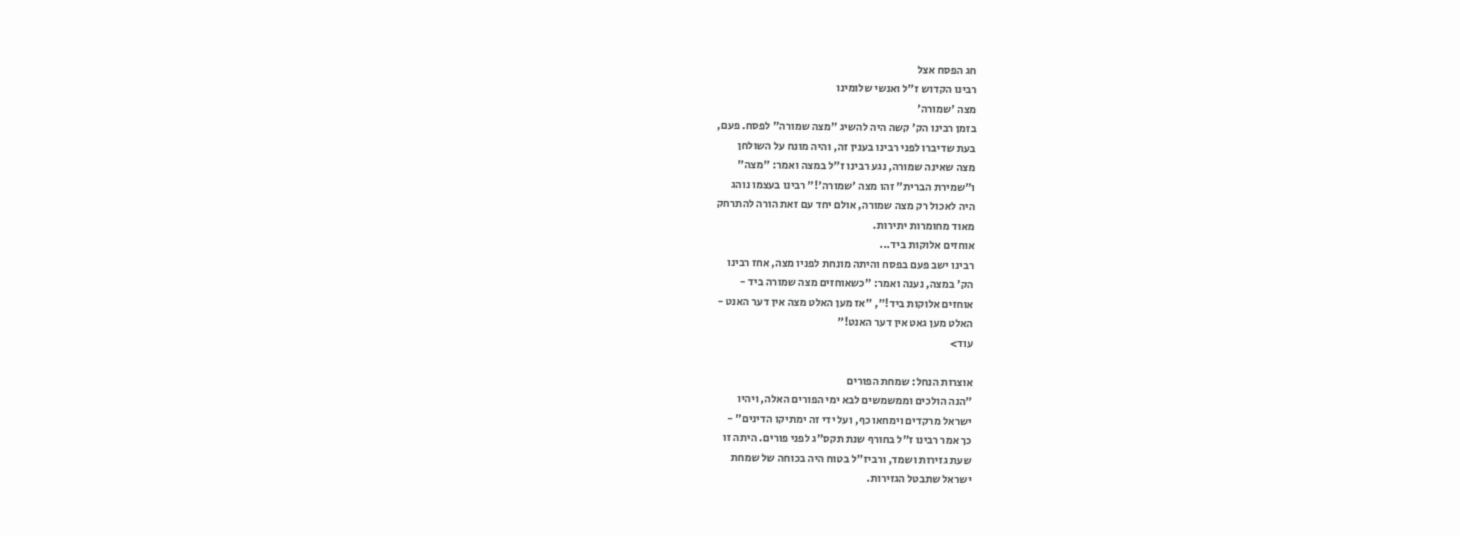חג הפסח אצל
רבינו הקדוש ז"ל ואנשי שלומינו
מצה 'שמורה'
בזמן רבינו הק' קשה היה להשיג "מצה שמורה" לפסח. פעם,
בעת שדיברו לפני רבינו בענין זה, והיה מונח על השולחן
מצה שאינה שמורה, נגע רבינו ז"ל במצה ואמר: "מצה"
ו"שמירת הברית" זהו מצה 'שמורה'!" רבינו בעצמו נוהג
היה לאכול רק מצה שמורה, אולם יחד עם זאת הורה להתרחק
מאוד מחומרות יתירות.
אוחזים אלוקות ביד...
רבינו ישב פעם בפסח והיתה מונחת לפניו מצה, אחז רבינו
הק' במצה, נענה ואמר: "כשאוחזים מצה שמורה ביד -
אוחזים אלוקות ביד!", "אז מען האלט מצה אין דער האנט -
האלט מען גאט אין דער האנט!"
עוד>

אוצרות הנחל: שמחת הפורים
"הנה הולכים וממשמשים לבא ימי הפורים האלה, ויהיו
ישראל מרקדים וימחאו כף, ועל ידי זה ימתיקו הדינים" -
כך אמר רבינו ז"ל בחורף שנת תקס"ג לפני פורים. היתה זו
שעת גזירות ושמד, ורביז"ל בטוח היה בכוחה של שמחת
ישראל שתבטל הגזירות.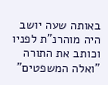באותה שעה יושב היה מוהרנ"ת לפניו וכותב את התורה
"ואלה המשפטים"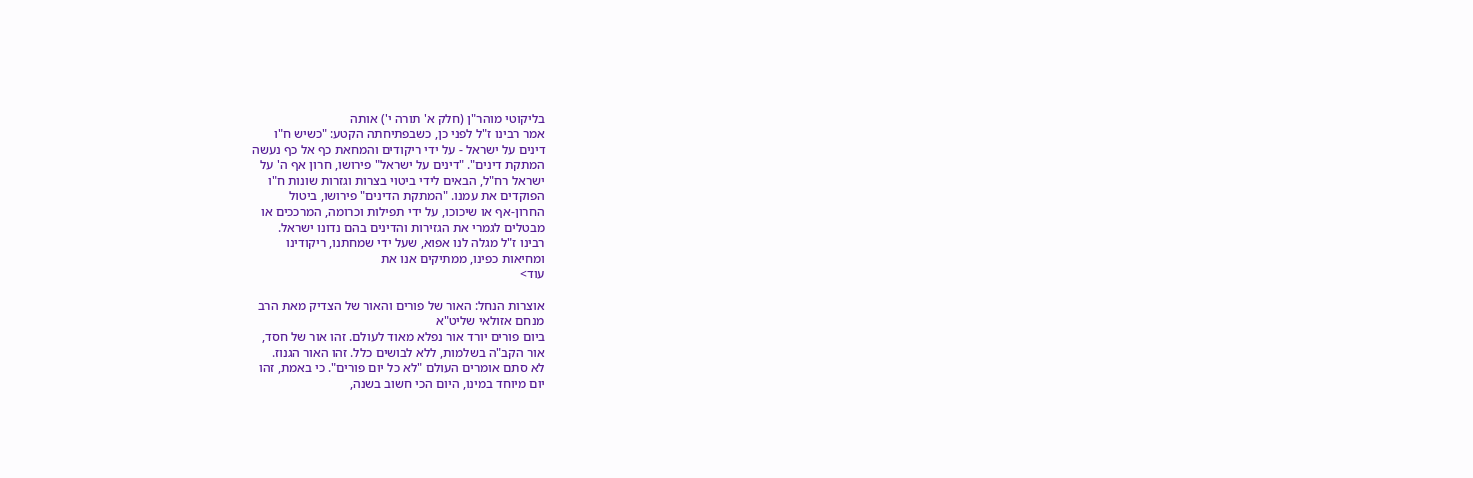בליקוטי מוהר"ן (חלק א' תורה י') אותה
אמר רבינו ז"ל לפני כן, כשבפתיחתה הקטע: "כשיש ח"ו
דינים על ישראל - על ידי ריקודים והמחאת כף אל כף נעשה
המתקת דינים". "דינים על ישראל" פירושו, חרון אף ה' על
ישראל רח"ל, הבאים לידי ביטוי בצרות וגזרות שונות ח"ו
הפוקדים את עמנו. "המתקת הדינים" פירושו, ביטול
החרון-אף או שיכוכו, על ידי תפילות וכרומה, המרככים או
מבטלים לגמרי את הגזירות והדינים בהם נדונו ישראל.
רבינו ז"ל מגלה לנו אפוא, שעל ידי שמחתנו, ריקודינו
ומחיאות כפינו, ממתיקים אנו את
עוד>

אוצרות הנחל: האור של פורים והאור של הצדיק מאת הרב
מנחם אזולאי שליט"א
ביום פורים יורד אור נפלא מאוד לעולם. זהו אור של חסד,
אור הקב"ה בשלמות, ללא לבושים כלל. זהו האור הגנוז.
לא סתם אומרים העולם "לא כל יום פורים". כי באמת, זהו
יום מיוחד במינו, היום הכי חשוב בשנה,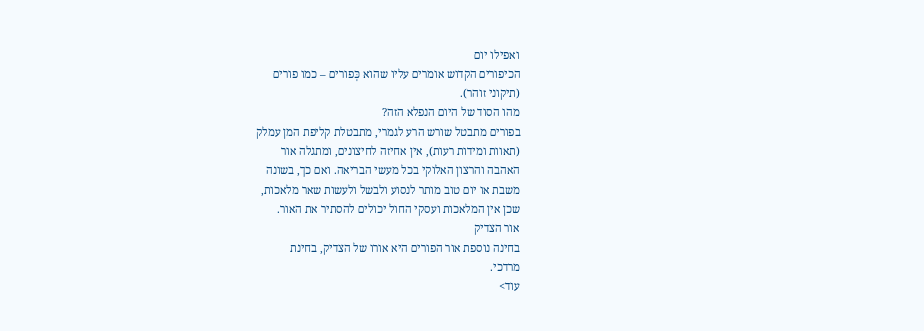ואפילו יום
הכיפורים הקדוש אומרים עליו שהוא כְּפורים – כמו פורים
(תיקוני זוהר).
מהו הסוד של היום הנפלא הזה?
בפורים מתבטל שורש הרע לגמרי, מתבטלת קליפת המן עמלק
(תאוות ומידות רעות), אין אחיזה לחיצונים, ומתגלה אור
האהבה והרצון האלוקי בכל מעשי הבריאה. ואם כך, בשונה
משבת או יום טוב מותר לנסוע ולבשל ולעשות שאר מלאכות,
שכן אין המלאכות ועסקי החול יכולים להסתיר את האור.
אור הצדיק
בחינה נוספת אור הפורים היא אורו של הצדיק, בחינת
מרדכי.
עוד>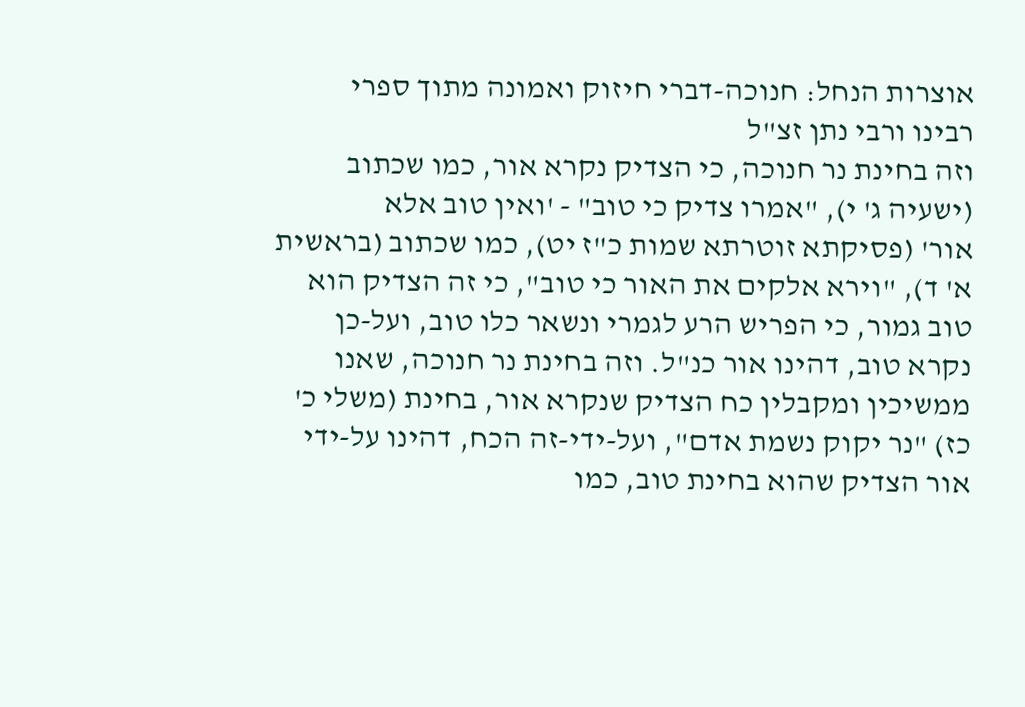אוצרות הנחל: חנוכה-דברי חיזוק ואמונה מתוך ספרי
רבינו ורבי נתן זצ"ל
וזה בחינת נר חנוכה, כי הצדיק נקרא אור, כמו שכתוב
(ישעיה ג' י), "אמרו צדיק כי טוב" - 'ואין טוב אלא
אור' (פסיקתא זוטרתא שמות כ"ז יט), כמו שכתוב (בראשית
א' ד), "וירא אלקים את האור כי טוב", כי זה הצדיק הוא
טוב גמור, כי הפריש הרע לגמרי ונשאר כלו טוב, ועל-כן
נקרא טוב, דהינו אור כנ"ל. וזה בחינת נר חנוכה, שאנו
ממשיכין ומקבלין כח הצדיק שנקרא אור, בחינת (משלי כ'
כז) "נר יקוק נשמת אדם", ועל-ידי-זה הכח, דהינו על-ידי
אור הצדיק שהוא בחינת טוב, כמו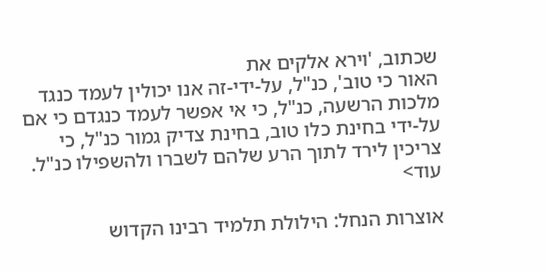שכתוב, 'וירא אלקים את
האור כי טוב', כנ"ל, על-ידי-זה אנו יכולין לעמד כנגד
מלכות הרשעה, כנ"ל, כי אי אפשר לעמד כנגדם כי אם
על-ידי בחינת כלו טוב, בחינת צדיק גמור כנ"ל, כי
צריכין לירד לתוך הרע שלהם לשברו ולהשפילו כנ"ל.
עוד>

אוצרות הנחל: הילולת תלמיד רבינו הקדוש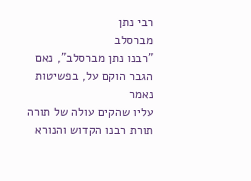רבי נתן
מברסלב
"רבנו נתן מברסלב", נאם הגבר הוקם על, בפשיטות נאמר
עליו שהקים עולה של תורה תורת רבנו הקדוש והנורא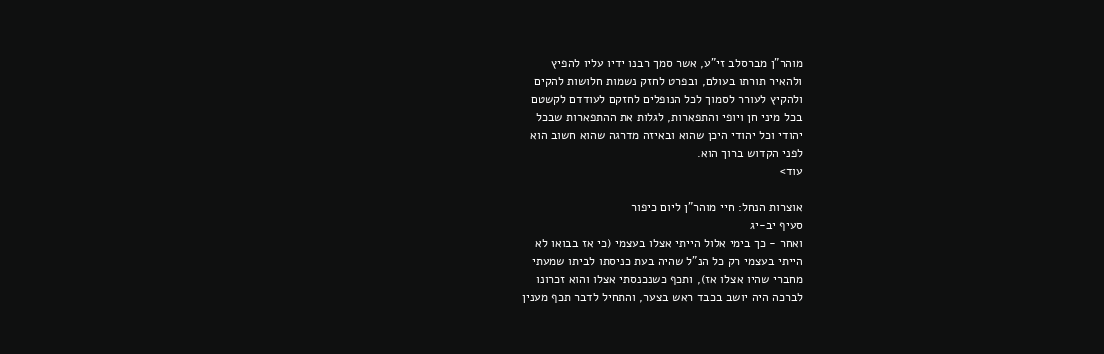מוהר"ן מברסלב זי"ע, אשר סמך רבנו ידיו עליו להפיץ
ולהאיר תורתו בעולם, ובפרט לחזק נשמות חלושות להקים
ולהקיץ לעורר לסמוך לכל הנופלים לחזקם לעודדם לקשטם
בכל מיני חן ויופי והתפארות, לגלות את ההתפארות שבכל
יהודי וכל יהודי היכן שהוא ובאיזה מדרגה שהוא חשוב הוא
לפני הקדוש ברוך הוא.
עוד>

אוצרות הנחל: חיי מוהר"ן ליום כיפור
סעיף יב-יג
ואחר - כך בימי אלול הייתי אצלו בעצמי (כי אז בבואו לא
הייתי בעצמי רק כל הנ"ל שהיה בעת כניסתו לביתו שמעתי
מחברי שהיו אצלו אז), ותכף כשנכנסתי אצלו והוא זכרונו
לברכה היה יושב בכבד ראש בצער, והתחיל לדבר תכף מענין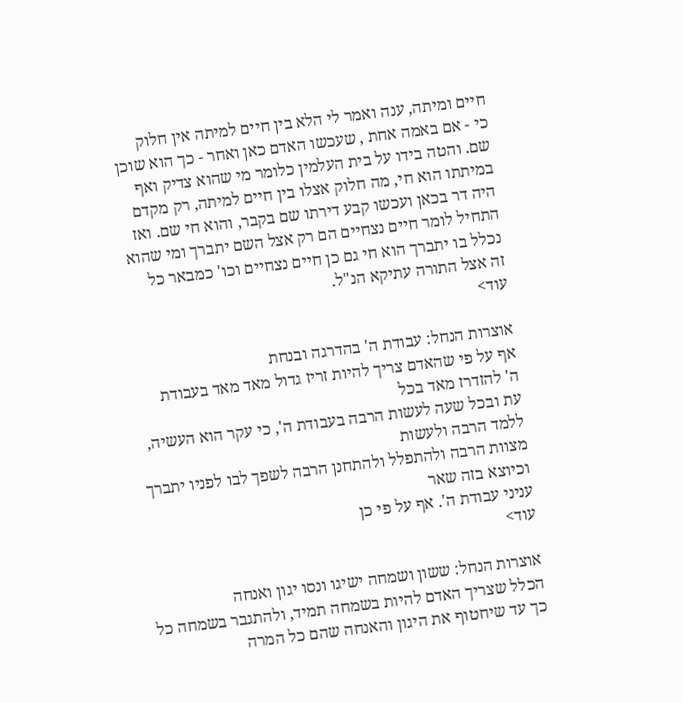חיים ומיתה, ענה ואמר לי הלא בין חיים למיתה אין חלוק
כי - אם באמה אחת , שעכשו האדם כאן ואחר - כך הוא שוכן
שם. והטה בידו על בית העלמין כלומר מי שהוא צדיק ואף
במיתתו הוא חי, מה חלוק אצלו בין חיים למיתה, רק מקדם
היה דר בכאן ועכשו קבע דירתו שם בקבר, והוא חי שם. ואז
התחיל לומר חיים נצחיים הם רק אצל השם יתברך ומי שהוא
נכלל בו יתברך הוא חי גם כן חיים נצחיים וכו' כמבאר כל
זה אצל התורה עתיקא הנ"ל.
עוד>

אוצרות הנחל: עבודת ה' בהדרגה ובנחת
אף על פי שהאדם צריך להיות זריז גדול מאד מאד בעבודת
ה' להזדרז מאד בכל
עת ובכל שעה לעשות הרבה בעבודת ה', כי עקר הוא העשיה,
ללמד הרבה ולעשות
מצוות הרבה ולהתפלל ולהתחנן הרבה לשפך לבו לפניו יתברך
וכיוצא בזה שאר
עניני עבודת ה'. אף על פי כן
עוד>

אוצרות הנחל: ששון ושמחה ישיגו ונסו יגון ואנחה
הכלל שצריך האדם להיות בשמחה תמיד, ולהתגבר בשמחה כל
כך עד שיחטוף את היגון והאנחה שהם כל המרה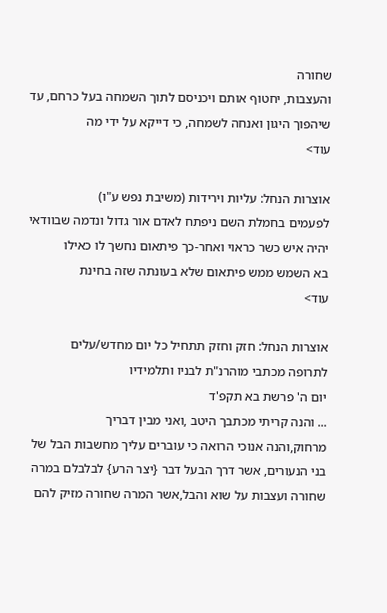שחורה
והעצבות, יחטוף אותם ויכניסם לתוך השמחה בעל כרחם, עד
שיהפוך היגון ואנחה לשמחה, כי דייקא על ידי מה
עוד>

אוצרות הנחל: עליות וירידות (משיבת נפש ע"ו)
לפעמים בחמלת השם ניפתח לאדם אור גדול ונדמה שבוודאי
יהיה איש כשר כראוי ואחר-כך פיתאום נחשך לו כאילו
בא השמש ממש פיתאום שלא בעונתה שזה בחינת
עוד>

אוצרות הנחל: חזק וחזק תתחיל כל יום מחדש/עלים
לתרופה מכתבי מוהרנ"ת לבניו ותלמידיו
יום ה' פרשת בא תקפ'ד
... והנה קריתי מכתבך היטב ,ואני מבין דבריך
מרחוק,והנה אנוכי הרואה כי עוברים עליך מחשבות הבל של
בני הנעורים, אשר דרך הבעל דבר {יצר הרע} לבלבלם במרה
שחורה ועצבות על שוא והבל,אשר המרה שחורה מזיק להם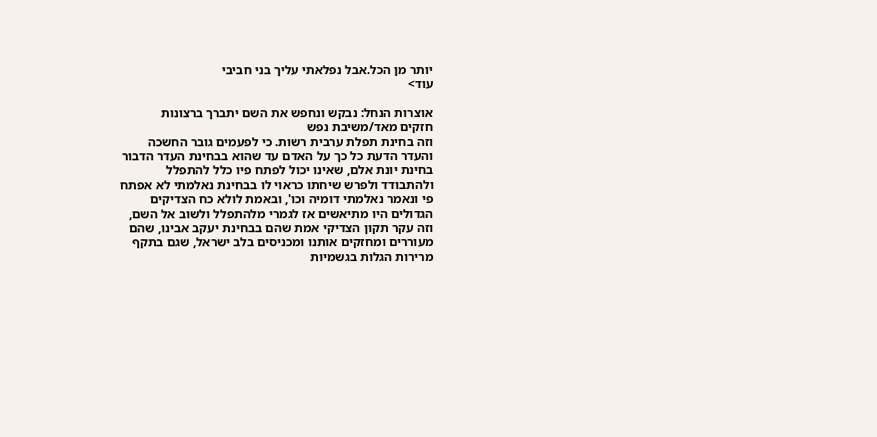יותר מן הכל.אבל נפלאתי עליך בני חביבי
עוד>

אוצרות הנחל: נבקש ונחפש את השם יתברך ברצונות
חזקים מאד/משיבת נפש
וזה בחינת תפלת ערבית רשות. כי לפעמים גובר החשכה
והעדר הדעת כל כך על האדם עד שהוא בבחינת העדר הדבור
בחינת יונת אלם, שאינו יכול לפתח פיו כלל להתפלל
ולהתבודד ולפרש שיחתו כראוי לו בבחינת נאלמתי לא אפתח
פי ונאמר נאלמתי דומיה וכו', ובאמת לולא כח הצדיקים
הגדולים היו מתיאשים אז לגמרי מלהתפלל ולשוב אל השם,
וזה עקר תקון הצדיקי אמת שהם בבחינת יעקב אבינו, שהם
מעוררים ומחזקים אותנו ומכניסים בלב ישראל, שגם בתקף
מרירות הגלות בגשמיות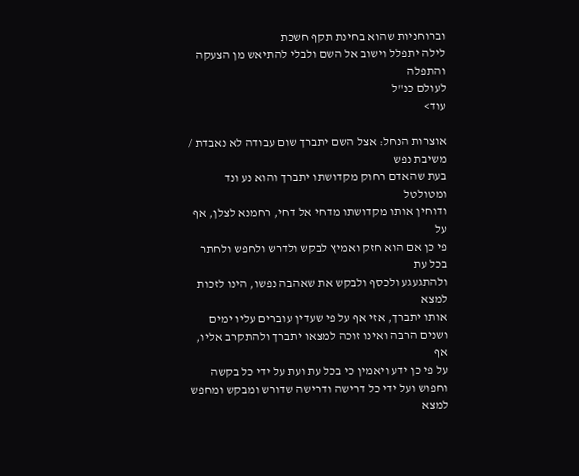וברוחניות שהוא בחינת תקף חשכת
לילה יתפלל וישוב אל השם ולבלי להתיאש מן הצעקה והתפלה
לעולם כנ"ל
עוד>

אוצרות הנחל: אצל השם יתברך שום עבודה לא נאבדת /
משיבת נפש
בעת שהאדם רחוק מקדושתו יתברך והוא נע ונד ומטולטל
ודוחין אותו מקדושתו מדחי אל דחי, רחמנא לצלן, אף על
פי כן אם הוא חזק ואמיץ לבקש ולדרש ולחפש ולחתר בכל עת
ולהתגעגע ולכסף ולבקש את שאהבה נפשו, הינו לזכות למצא
אותו יתברך, אזי אף על פי שעדין עוברים עליו ימים
ושנים הרבה ואינו זוכה למצאו יתברך ולהתקרב אליו, אף
על פי כן ידע ויאמין כי בכל עת ועת על ידי כל בקשה
וחפוש ועל ידי כל דרישה ודרישה שדורש ומבקש ומחפש למצא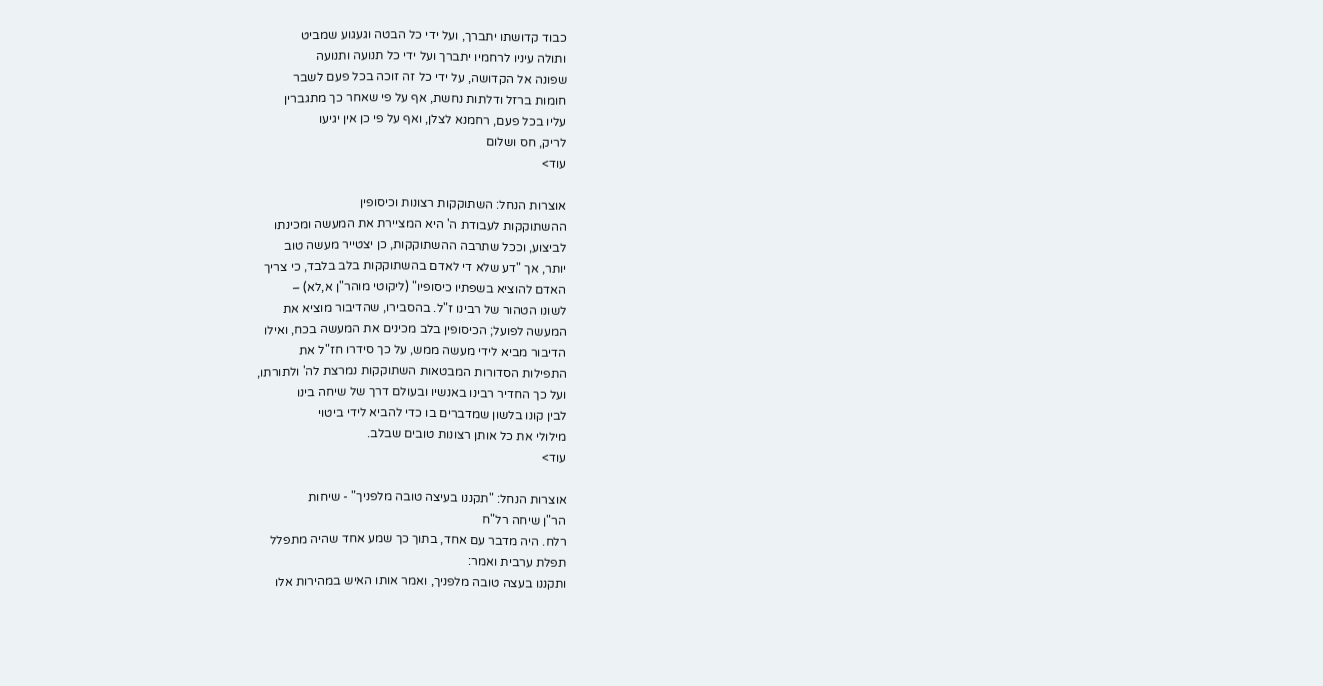כבוד קדושתו יתברך, ועל ידי כל הבטה וגעגוע שמביט
ותולה עיניו לרחמיו יתברך ועל ידי כל תנועה ותנועה
שפונה אל הקדושה, על ידי כל זה זוכה בכל פעם לשבר
חומות ברזל ודלתות נחשת, אף על פי שאחר כך מתגברין
עליו בכל פעם, רחמנא לצלן, ואף על פי כן אין יגיעו
לריק, חס ושלום
עוד>

אוצרות הנחל: השתוקקות רצונות וכיסופין
ההשתוקקות לעבודת ה' היא המציירת את המעשה ומכינתו
לביצוע, וככל שתרבה ההשתוקקות, כן יצטייר מעשה טוב
יותר, אך "דע שלא די לאדם בהשתוקקות בלב בלבד, כי צריך
האדם להוציא בשפתיו כיסופיו" (ליקוטי מוהר"ן א,לא) –
לשונו הטהור של רבינו ז"ל. בהסבירו, שהדיבור מוציא את
המעשה לפועל; הכיסופין בלב מכינים את המעשה בכח, ואילו
הדיבור מביא לידי מעשה ממש, על כך סידרו חז"ל את
התפילות הסדורות המבטאות השתוקקות נמרצת לה' ולתורתו,
ועל כך החדיר רבינו באנשיו ובעולם דרך של שיחה בינו
לבין קונו בלשון שמדברים בו כדי להביא לידי ביטוי
מילולי את כל אותן רצונות טובים שבלב.
עוד>

אוצרות הנחל: "תקננו בעיצה טובה מלפניך" - שיחות
הר"ן שיחה רל"ח
רלח. היה מדבר עם אחד, בתוך כך שמע אחד שהיה מתפלל
תפלת ערבית ואמר:
ותקננו בעצה טובה מלפניך, ואמר אותו האיש במהירות אלו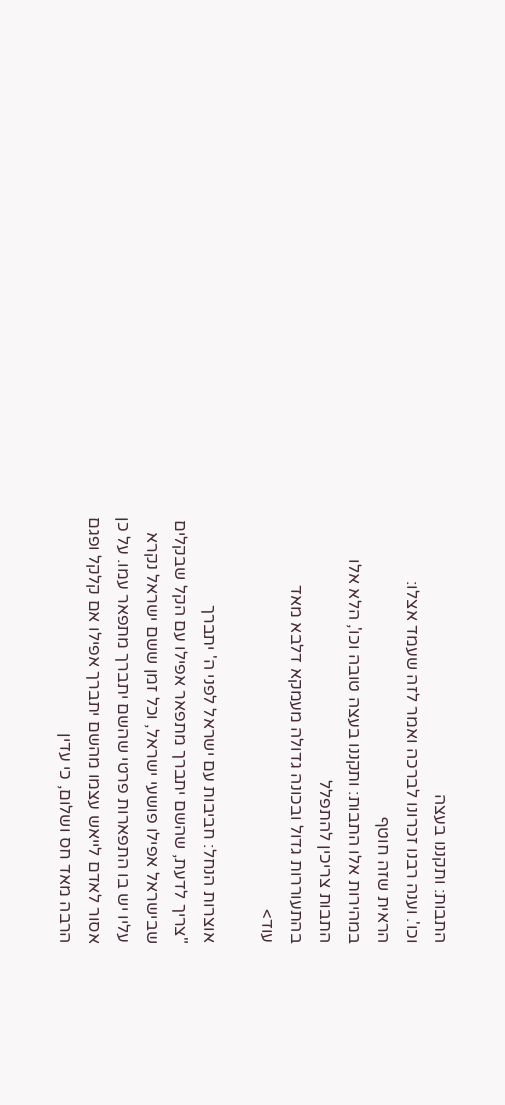התבות: ותקננו בעצה
וכו'. וענה רבנו זכרונו לברכה ואמר לזה שעמד אצלו:
הראית שזה חוטף
במהירות אלו התבות: ותקננו בעצה טובה וכו', הלא אלו
התבות צריכין להתפלל
בהתעוררות גדול ובכונה גדולה מעמקא דלבא מאד
עוד>

אוצרות הנחל: חביבות עם ישראל לפני ה' יתברך
"צריך לדעת, שהשם יתברך מתפאר אפילו עם הקל שבקלים
שבישראל אפילו פושעי ישראל, וכל זמן ששם ישראל נקרא
עליו יש בו התפארות פרטי שהשם יתברך מתפאר עמו. על כן
אסור לאדם לייאש עצמו מהשם יתברך אפילו אם קלקל ופגם
הרבה מאד חס ושלום, כי עדין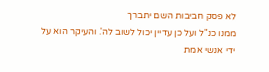לא פסק חביבות השם יתברך
ממנו כנ"ל ועל כן עדיין יכול לשוב לה'. והעיקר הוא על
ידי אנשי אמת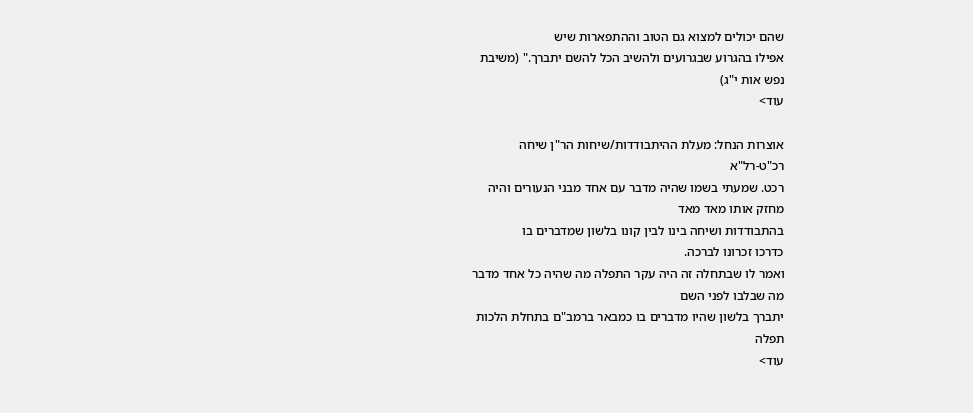שהם יכולים למצוא גם הטוב וההתפארות שיש
אפילו בהגרוע שבגרועים ולהשיב הכל להשם יתברך." (משיבת
נפש אות י"ג)
עוד>

אוצרות הנחל: מעלת ההיתבודדות/שיחות הר"ן שיחה
רכ"ט-רל"א
רכט. שמעתי בשמו שהיה מדבר עם אחד מבני הנעורים והיה
מחזק אותו מאד מאד
בהתבודדות ושיחה בינו לבין קונו בלשון שמדברים בו
כדרכו זכרונו לברכה.
ואמר לו שבתחלה זה היה עקר התפלה מה שהיה כל אחד מדבר
מה שבלבו לפני השם
יתברך בלשון שהיו מדברים בו כמבאר ברמב"ם בתחלת הלכות
תפלה
עוד>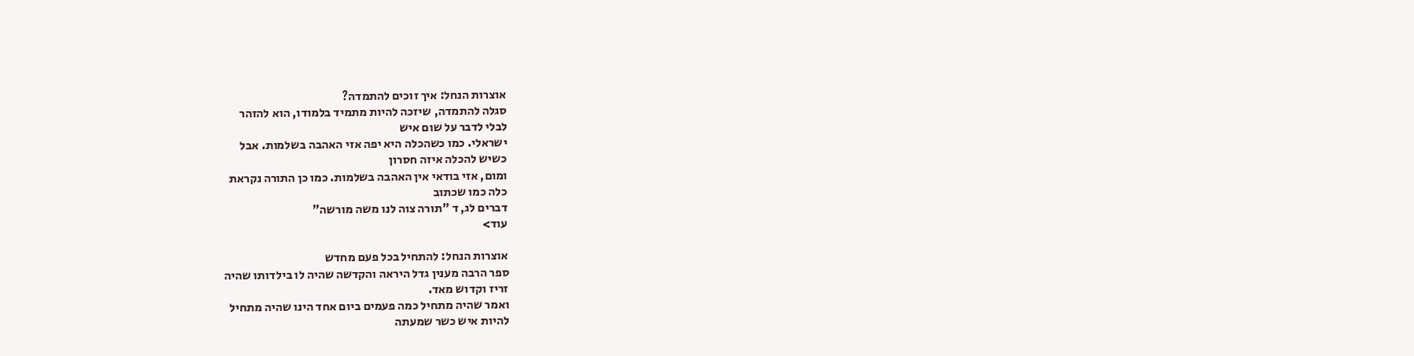אוצרות הנחל: איך זוכים להתמדה?
סגלה להתמדה, שיזכה להיות מתמיד בלמודו, הוא להזהר
לבלי לדבר על שום איש
ישראלי. כמו כשהכלה היא יפה אזי האהבה בשלמות. אבל
כשיש להכלה איזה חסרון
ומום, אזי בודאי אין האהבה בשלמות. כמו כן התורה נקראת
כלה כמו שכתוב
דברים לג, ד "תורה צוה לנו משה מורשה"
עוד>

אוצרות הנחל: להתחיל בכל פעם מחדש
ספר הרבה מענין גדל היראה והקדשה שהיה לו בילדותו שהיה
זריז וקדוש מאד.
ואמר שהיה מתחיל כמה פעמים ביום אחד הינו שהיה מתחיל
להיות איש כשר שמעתה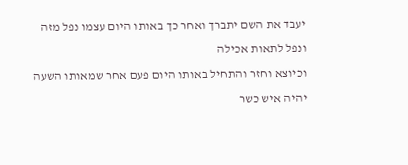יעבד את השם יתברך ואחר כך באותו היום עצמו נפל מזה
ונפל לתאות אכילה
וכיוצא וחזר והתחיל באותו היום פעם אחר שמאותו השעה
יהיה איש כשר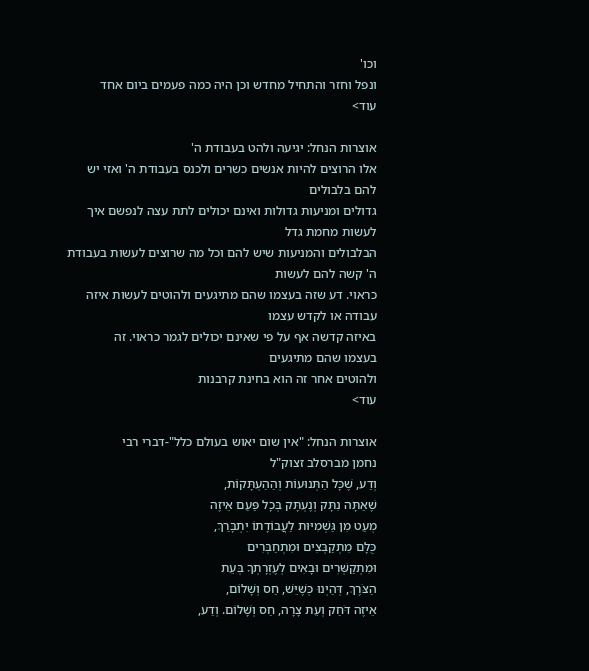וכו'
ונפל וחזר והתחיל מחדש וכן היה כמה פעמים ביום אחד
עוד>

אוצרות הנחל: יגיעה ולהט בעבודת ה'
אלו הרוצים להיות אנשים כשרים ולכנס בעבודת ה' ואזי יש
להם בלבולים
גדולים ומניעות גדולות ואינם יכולים לתת עצה לנפשם איך
לעשות מחמת גדל
הבלבולים והמניעות שיש להם וכל מה שרוצים לעשות בעבודת
ה' קשה להם לעשות
כראוי. דע שזה בעצמו שהם מתיגעים ולהוטים לעשות איזה
עבודה או לקדש עצמו
באיזה קדשה אף על פי שאינם יכולים לגמר כראוי. זה
בעצמו שהם מתיגעים
ולהוטים אחר זה הוא בחינת קרבנות
עוד>

אוצרות הנחל: "אין שום יאוש בעולם כלל"-דברי רבי
נחמן מברסלב זצוק"ל
וְדַע, שֶׁכָּל הַתְּנוּעוֹת וְהַהַעְתָּקוֹת,
שֶׁאַתָּה נִתָּק וְנֶעְתָּק בְּכָל פַּעַם אֵיזֶה
מְעַט מִן גַּשְׁמִיּוּת לַעֲבוֹדָתוֹ יִתְבָּרַךְ,
כֻּלָּם מִתְקַבְּצִים וּמִתְחַבְּרִים
וּמִתְקַשְּׁרִים וּבָאִים לְעֶזְרָתְךָ בְּעֵת
הַצֹּרֶךְ, דְּהַיְנוּ כְּשֶׁיֵּשׁ, חַס וְשָׁלוֹם,
אֵיזֶה דֹּחַק וְעֵת צָרָה, חַס וְשָׁלוֹם. וְדַע,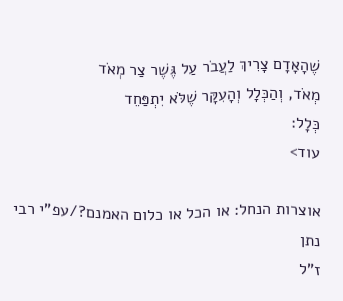שֶׁהָאָדָם צָרִיךְ לַעֲבֹר עַל גֶּשֶׁר צַר מְאֹד
מְאֹד, וְהַכְּלָל וְהָעִקָּר שֶׁלֹּא יִתְפַּחֵד
כְּלָל:
עוד>

אוצרות הנחל: או הכל או כלום האמנם?/עפ"י רבי נתן
ז"ל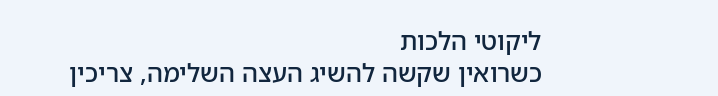ליקוטי הלכות
כשרואין שקשה להשיג העצה השלימה, צריכין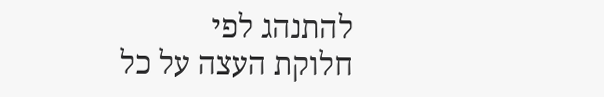להתנהג לפי
חלוקת העצה על כל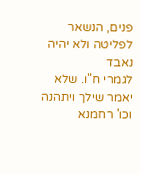פנים, הנשאר לפליטה ולא יהיה נאבד
לגמרי ח"ו. שלא יאמר שילך ויתהנה וכו' רחמנא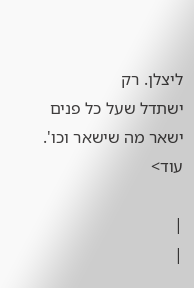ליצלן. רק
ישתדל שעל כל פנים ישאר מה שישאר וכו'.
עוד>

|
|